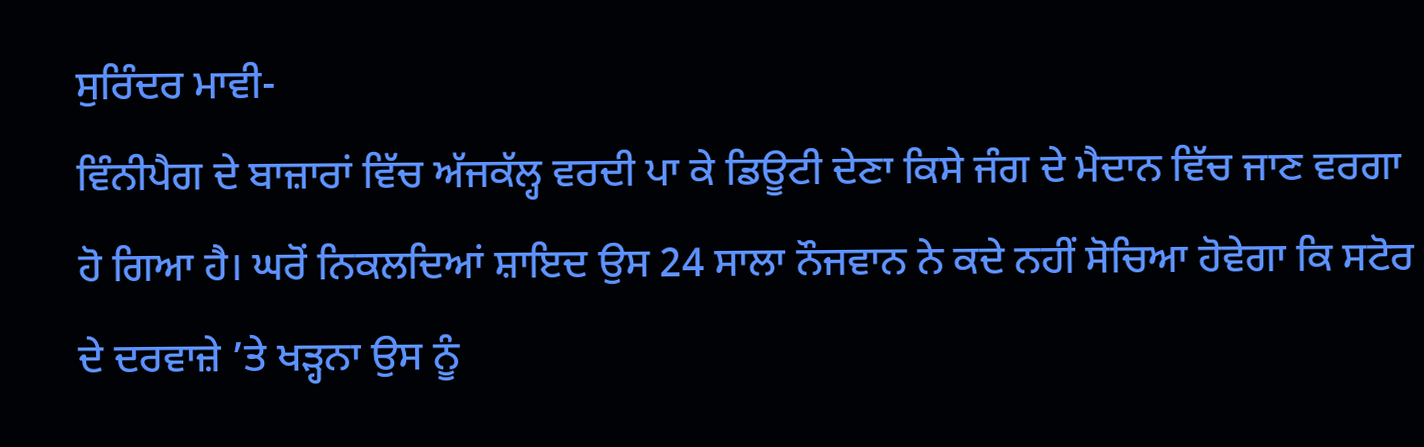ਸੁਰਿੰਦਰ ਮਾਵੀ-
ਵਿੰਨੀਪੈਗ ਦੇ ਬਾਜ਼ਾਰਾਂ ਵਿੱਚ ਅੱਜਕੱਲ੍ਹ ਵਰਦੀ ਪਾ ਕੇ ਡਿਊਟੀ ਦੇਣਾ ਕਿਸੇ ਜੰਗ ਦੇ ਮੈਦਾਨ ਵਿੱਚ ਜਾਣ ਵਰਗਾ ਹੋ ਗਿਆ ਹੈ। ਘਰੋਂ ਨਿਕਲਦਿਆਂ ਸ਼ਾਇਦ ਉਸ 24 ਸਾਲਾ ਨੌਜਵਾਨ ਨੇ ਕਦੇ ਨਹੀਂ ਸੋਚਿਆ ਹੋਵੇਗਾ ਕਿ ਸਟੋਰ ਦੇ ਦਰਵਾਜ਼ੇ ’ਤੇ ਖੜ੍ਹਨਾ ਉਸ ਨੂੰ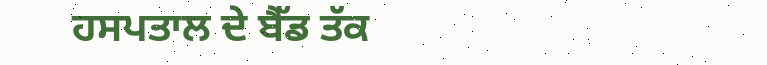ਹਸਪਤਾਲ ਦੇ ਬੈੱਡ ਤੱਕ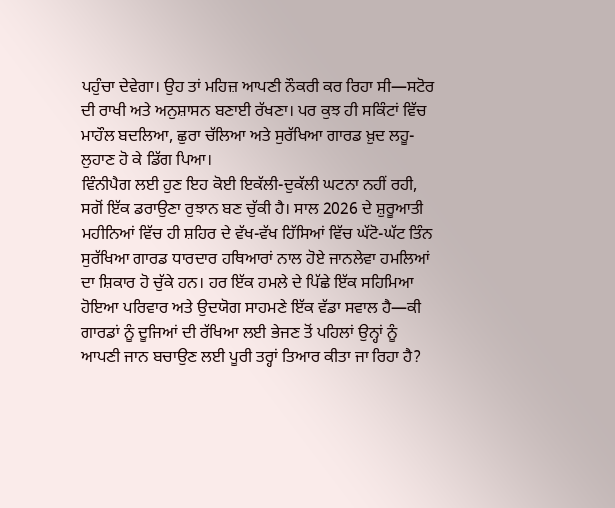ਪਹੁੰਚਾ ਦੇਵੇਗਾ। ਉਹ ਤਾਂ ਮਹਿਜ਼ ਆਪਣੀ ਨੌਕਰੀ ਕਰ ਰਿਹਾ ਸੀ—ਸਟੋਰ ਦੀ ਰਾਖੀ ਅਤੇ ਅਨੁਸ਼ਾਸਨ ਬਣਾਈ ਰੱਖਣਾ। ਪਰ ਕੁਝ ਹੀ ਸਕਿੰਟਾਂ ਵਿੱਚ ਮਾਹੌਲ ਬਦਲਿਆ, ਛੁਰਾ ਚੱਲਿਆ ਅਤੇ ਸੁਰੱਖਿਆ ਗਾਰਡ ਖ਼ੁਦ ਲਹੂ-ਲੁਹਾਣ ਹੋ ਕੇ ਡਿੱਗ ਪਿਆ।
ਵਿੰਨੀਪੈਗ ਲਈ ਹੁਣ ਇਹ ਕੋਈ ਇਕੱਲੀ-ਦੁਕੱਲੀ ਘਟਨਾ ਨਹੀਂ ਰਹੀ, ਸਗੋਂ ਇੱਕ ਡਰਾਉਣਾ ਰੁਝਾਨ ਬਣ ਚੁੱਕੀ ਹੈ। ਸਾਲ 2026 ਦੇ ਸ਼ੁਰੂਆਤੀ ਮਹੀਨਿਆਂ ਵਿੱਚ ਹੀ ਸ਼ਹਿਰ ਦੇ ਵੱਖ-ਵੱਖ ਹਿੱਸਿਆਂ ਵਿੱਚ ਘੱਟੋ-ਘੱਟ ਤਿੰਨ ਸੁਰੱਖਿਆ ਗਾਰਡ ਧਾਰਦਾਰ ਹਥਿਆਰਾਂ ਨਾਲ ਹੋਏ ਜਾਨਲੇਵਾ ਹਮਲਿਆਂ ਦਾ ਸ਼ਿਕਾਰ ਹੋ ਚੁੱਕੇ ਹਨ। ਹਰ ਇੱਕ ਹਮਲੇ ਦੇ ਪਿੱਛੇ ਇੱਕ ਸਹਿਮਿਆ ਹੋਇਆ ਪਰਿਵਾਰ ਅਤੇ ਉਦਯੋਗ ਸਾਹਮਣੇ ਇੱਕ ਵੱਡਾ ਸਵਾਲ ਹੈ—ਕੀ ਗਾਰਡਾਂ ਨੂੰ ਦੂਜਿਆਂ ਦੀ ਰੱਖਿਆ ਲਈ ਭੇਜਣ ਤੋਂ ਪਹਿਲਾਂ ਉਨ੍ਹਾਂ ਨੂੰ ਆਪਣੀ ਜਾਨ ਬਚਾਉਣ ਲਈ ਪੂਰੀ ਤਰ੍ਹਾਂ ਤਿਆਰ ਕੀਤਾ ਜਾ ਰਿਹਾ ਹੈ?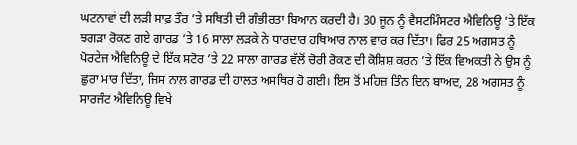ਘਟਨਾਵਾਂ ਦੀ ਲੜੀ ਸਾਫ਼ ਤੌਰ ’ਤੇ ਸਥਿਤੀ ਦੀ ਗੰਭੀਰਤਾ ਬਿਆਨ ਕਰਦੀ ਹੈ। 30 ਜੂਨ ਨੂੰ ਵੈਸਟਮਿੰਸਟਰ ਐਵਿਨਿਊ ’ਤੇ ਇੱਕ ਝਗੜਾ ਰੋਕਣ ਗਏ ਗਾਰਡ ’ਤੇ 16 ਸਾਲਾ ਲੜਕੇ ਨੇ ਧਾਰਦਾਰ ਹਥਿਆਰ ਨਾਲ ਵਾਰ ਕਰ ਦਿੱਤਾ। ਫਿਰ 25 ਅਗਸਤ ਨੂੰ ਪੋਰਟੇਜ ਐਵਿਨਿਊ ਦੇ ਇੱਕ ਸਟੋਰ ’ਤੇ 22 ਸਾਲਾ ਗਾਰਡ ਵੱਲੋਂ ਚੋਰੀ ਰੋਕਣ ਦੀ ਕੋਸ਼ਿਸ਼ ਕਰਨ ’ਤੇ ਇੱਕ ਵਿਅਕਤੀ ਨੇ ਉਸ ਨੂੰ ਛੁਰਾ ਮਾਰ ਦਿੱਤਾ, ਜਿਸ ਨਾਲ ਗਾਰਡ ਦੀ ਹਾਲਤ ਅਸਥਿਰ ਹੋ ਗਈ। ਇਸ ਤੋਂ ਮਹਿਜ਼ ਤਿੰਨ ਦਿਨ ਬਾਅਦ, 28 ਅਗਸਤ ਨੂੰ ਸਾਰਜੰਟ ਐਵਿਨਿਊ ਵਿਖੇ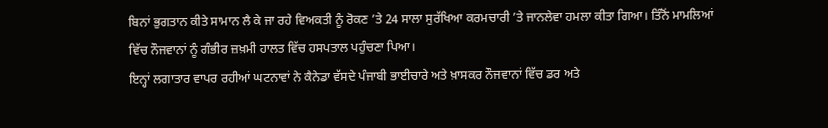ਬਿਨਾਂ ਭੁਗਤਾਨ ਕੀਤੇ ਸਾਮਾਨ ਲੈ ਕੇ ਜਾ ਰਹੇ ਵਿਅਕਤੀ ਨੂੰ ਰੋਕਣ ’ਤੇ 24 ਸਾਲਾ ਸੁਰੱਖਿਆ ਕਰਮਚਾਰੀ ’ਤੇ ਜਾਨਲੇਵਾ ਹਮਲਾ ਕੀਤਾ ਗਿਆ। ਤਿੰਨੋਂ ਮਾਮਲਿਆਂ ਵਿੱਚ ਨੌਜਵਾਨਾਂ ਨੂੰ ਗੰਭੀਰ ਜ਼ਖ਼ਮੀ ਹਾਲਤ ਵਿੱਚ ਹਸਪਤਾਲ ਪਹੁੰਚਣਾ ਪਿਆ।
ਇਨ੍ਹਾਂ ਲਗਾਤਾਰ ਵਾਪਰ ਰਹੀਆਂ ਘਟਨਾਵਾਂ ਨੇ ਕੈਨੇਡਾ ਵੱਸਦੇ ਪੰਜਾਬੀ ਭਾਈਚਾਰੇ ਅਤੇ ਖ਼ਾਸਕਰ ਨੌਜਵਾਨਾਂ ਵਿੱਚ ਡਰ ਅਤੇ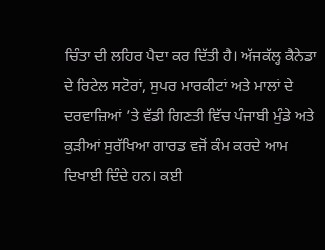ਚਿੰਤਾ ਦੀ ਲਹਿਰ ਪੈਦਾ ਕਰ ਦਿੱਤੀ ਹੈ। ਅੱਜਕੱਲ੍ਹ ਕੈਨੇਡਾ ਦੇ ਰਿਟੇਲ ਸਟੋਰਾਂ, ਸੁਪਰ ਮਾਰਕੀਟਾਂ ਅਤੇ ਮਾਲਾਂ ਦੇ ਦਰਵਾਜ਼ਿਆਂ ’ਤੇ ਵੱਡੀ ਗਿਣਤੀ ਵਿੱਚ ਪੰਜਾਬੀ ਮੁੰਡੇ ਅਤੇ ਕੁੜੀਆਂ ਸੁਰੱਖਿਆ ਗਾਰਡ ਵਜੋਂ ਕੰਮ ਕਰਦੇ ਆਮ ਦਿਖਾਈ ਦਿੰਦੇ ਹਨ। ਕਈ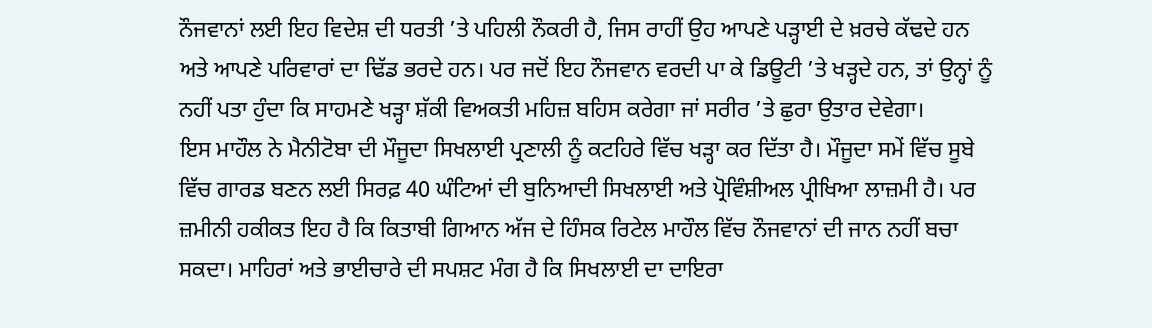ਨੌਜਵਾਨਾਂ ਲਈ ਇਹ ਵਿਦੇਸ਼ ਦੀ ਧਰਤੀ ’ਤੇ ਪਹਿਲੀ ਨੌਕਰੀ ਹੈ, ਜਿਸ ਰਾਹੀਂ ਉਹ ਆਪਣੇ ਪੜ੍ਹਾਈ ਦੇ ਖ਼ਰਚੇ ਕੱਢਦੇ ਹਨ ਅਤੇ ਆਪਣੇ ਪਰਿਵਾਰਾਂ ਦਾ ਢਿੱਡ ਭਰਦੇ ਹਨ। ਪਰ ਜਦੋਂ ਇਹ ਨੌਜਵਾਨ ਵਰਦੀ ਪਾ ਕੇ ਡਿਊਟੀ ’ਤੇ ਖੜ੍ਹਦੇ ਹਨ, ਤਾਂ ਉਨ੍ਹਾਂ ਨੂੰ ਨਹੀਂ ਪਤਾ ਹੁੰਦਾ ਕਿ ਸਾਹਮਣੇ ਖੜ੍ਹਾ ਸ਼ੱਕੀ ਵਿਅਕਤੀ ਮਹਿਜ਼ ਬਹਿਸ ਕਰੇਗਾ ਜਾਂ ਸਰੀਰ ’ਤੇ ਛੁਰਾ ਉਤਾਰ ਦੇਵੇਗਾ।
ਇਸ ਮਾਹੌਲ ਨੇ ਮੈਨੀਟੋਬਾ ਦੀ ਮੌਜੂਦਾ ਸਿਖਲਾਈ ਪ੍ਰਣਾਲੀ ਨੂੰ ਕਟਹਿਰੇ ਵਿੱਚ ਖੜ੍ਹਾ ਕਰ ਦਿੱਤਾ ਹੈ। ਮੌਜੂਦਾ ਸਮੇਂ ਵਿੱਚ ਸੂਬੇ ਵਿੱਚ ਗਾਰਡ ਬਣਨ ਲਈ ਸਿਰਫ਼ 40 ਘੰਟਿਆਂ ਦੀ ਬੁਨਿਆਦੀ ਸਿਖਲਾਈ ਅਤੇ ਪ੍ਰੋਵਿੰਸ਼ੀਅਲ ਪ੍ਰੀਖਿਆ ਲਾਜ਼ਮੀ ਹੈ। ਪਰ ਜ਼ਮੀਨੀ ਹਕੀਕਤ ਇਹ ਹੈ ਕਿ ਕਿਤਾਬੀ ਗਿਆਨ ਅੱਜ ਦੇ ਹਿੰਸਕ ਰਿਟੇਲ ਮਾਹੌਲ ਵਿੱਚ ਨੌਜਵਾਨਾਂ ਦੀ ਜਾਨ ਨਹੀਂ ਬਚਾ ਸਕਦਾ। ਮਾਹਿਰਾਂ ਅਤੇ ਭਾਈਚਾਰੇ ਦੀ ਸਪਸ਼ਟ ਮੰਗ ਹੈ ਕਿ ਸਿਖਲਾਈ ਦਾ ਦਾਇਰਾ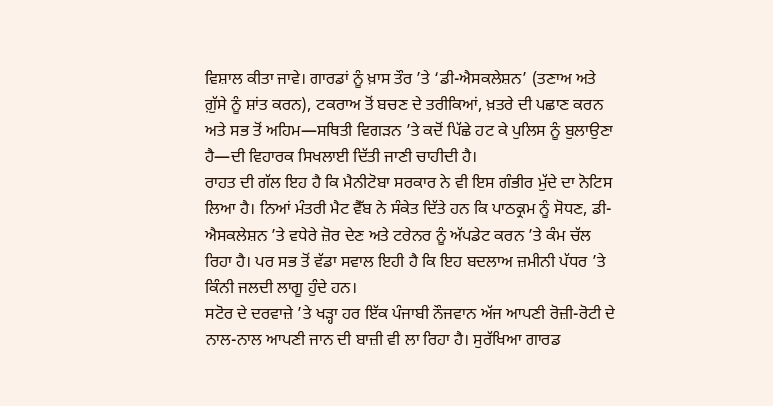ਵਿਸ਼ਾਲ ਕੀਤਾ ਜਾਵੇ। ਗਾਰਡਾਂ ਨੂੰ ਖ਼ਾਸ ਤੌਰ ’ਤੇ ‘ਡੀ-ਐਸਕਲੇਸ਼ਨ’ (ਤਣਾਅ ਅਤੇ ਗ਼ੁੱਸੇ ਨੂੰ ਸ਼ਾਂਤ ਕਰਨ), ਟਕਰਾਅ ਤੋਂ ਬਚਣ ਦੇ ਤਰੀਕਿਆਂ, ਖ਼ਤਰੇ ਦੀ ਪਛਾਣ ਕਰਨ ਅਤੇ ਸਭ ਤੋਂ ਅਹਿਮ—ਸਥਿਤੀ ਵਿਗੜਨ ’ਤੇ ਕਦੋਂ ਪਿੱਛੇ ਹਟ ਕੇ ਪੁਲਿਸ ਨੂੰ ਬੁਲਾਉਣਾ ਹੈ—ਦੀ ਵਿਹਾਰਕ ਸਿਖਲਾਈ ਦਿੱਤੀ ਜਾਣੀ ਚਾਹੀਦੀ ਹੈ।
ਰਾਹਤ ਦੀ ਗੱਲ ਇਹ ਹੈ ਕਿ ਮੈਨੀਟੋਬਾ ਸਰਕਾਰ ਨੇ ਵੀ ਇਸ ਗੰਭੀਰ ਮੁੱਦੇ ਦਾ ਨੋਟਿਸ ਲਿਆ ਹੈ। ਨਿਆਂ ਮੰਤਰੀ ਮੈਟ ਵੈੱਬ ਨੇ ਸੰਕੇਤ ਦਿੱਤੇ ਹਨ ਕਿ ਪਾਠਕ੍ਰਮ ਨੂੰ ਸੋਧਣ, ਡੀ-ਐਸਕਲੇਸ਼ਨ ’ਤੇ ਵਧੇਰੇ ਜ਼ੋਰ ਦੇਣ ਅਤੇ ਟਰੇਨਰ ਨੂੰ ਅੱਪਡੇਟ ਕਰਨ ’ਤੇ ਕੰਮ ਚੱਲ ਰਿਹਾ ਹੈ। ਪਰ ਸਭ ਤੋਂ ਵੱਡਾ ਸਵਾਲ ਇਹੀ ਹੈ ਕਿ ਇਹ ਬਦਲਾਅ ਜ਼ਮੀਨੀ ਪੱਧਰ ’ਤੇ ਕਿੰਨੀ ਜਲਦੀ ਲਾਗੂ ਹੁੰਦੇ ਹਨ।
ਸਟੋਰ ਦੇ ਦਰਵਾਜ਼ੇ ’ਤੇ ਖੜ੍ਹਾ ਹਰ ਇੱਕ ਪੰਜਾਬੀ ਨੌਜਵਾਨ ਅੱਜ ਆਪਣੀ ਰੋਜ਼ੀ-ਰੋਟੀ ਦੇ ਨਾਲ-ਨਾਲ ਆਪਣੀ ਜਾਨ ਦੀ ਬਾਜ਼ੀ ਵੀ ਲਾ ਰਿਹਾ ਹੈ। ਸੁਰੱਖਿਆ ਗਾਰਡ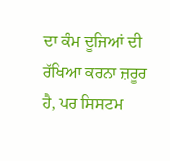ਦਾ ਕੰਮ ਦੂਜਿਆਂ ਦੀ ਰੱਖਿਆ ਕਰਨਾ ਜ਼ਰੂਰ ਹੈ, ਪਰ ਸਿਸਟਮ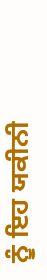ਨੂੰ ਇਹ ਯਕੀਨੀ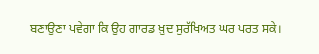ਬਣਾਉਣਾ ਪਵੇਗਾ ਕਿ ਉਹ ਗਾਰਡ ਖ਼ੁਦ ਸੁਰੱਖਿਅਤ ਘਰ ਪਰਤ ਸਕੇ।